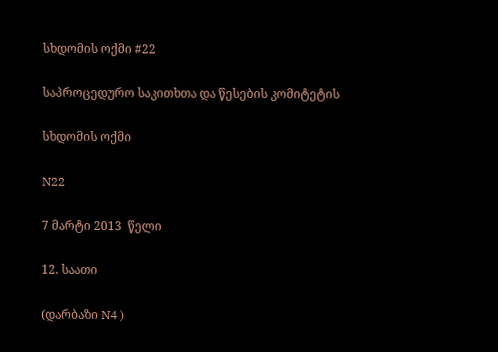სხდომის ოქმი #22

საპროცედურო საკითხთა და წესების კომიტეტის

სხდომის ოქმი

N22

7 მარტი 2013  წელი

12. საათი

(დარბაზი N4 )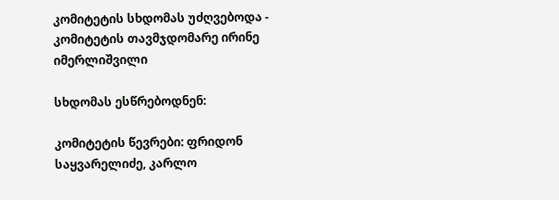კომიტეტის სხდომას უძღვებოდა - კომიტეტის თავმჯდომარე ირინე იმერლიშვილი

სხდომას ესწრებოდნენ:

კომიტეტის წევრები: ფრიდონ საყვარელიძე, კარლო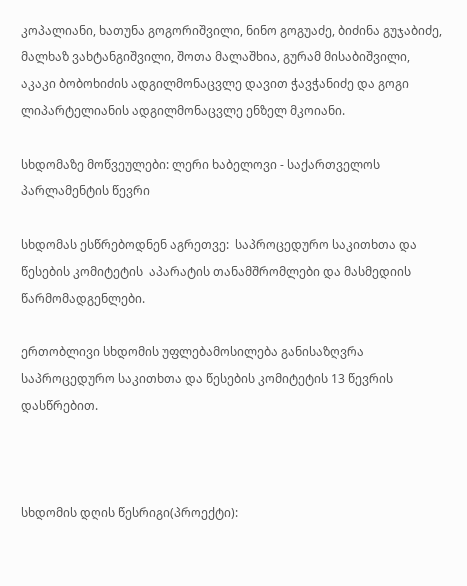კოპალიანი, ხათუნა გოგორიშვილი, ნინო გოგუაძე, ბიძინა გუჯაბიძე, მალხაზ ვახტანგიშვილი, შოთა მალაშხია, გურამ მისაბიშვილი, აკაკი ბობოხიძის ადგილმონაცვლე დავით ჭავჭანიძე და გოგი ლიპარტელიანის ადგილმონაცვლე ენზელ მკოიანი.

სხდომაზე მოწვეულები: ლერი ხაბელოვი - საქართველოს პარლამენტის წევრი

სხდომას ესწრებოდნენ აგრეთვე:  საპროცედურო საკითხთა და წესების კომიტეტის  აპარატის თანამშრომლები და მასმედიის წარმომადგენლები.

ერთობლივი სხდომის უფლებამოსილება განისაზღვრა საპროცედურო საკითხთა და წესების კომიტეტის 13 წევრის  დასწრებით.



სხდომის დღის წესრიგი(პროექტი):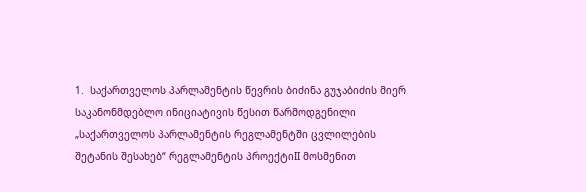1.  საქართველოს პარლამენტის წევრის ბიძინა გუჯაბიძის მიერ საკანონმდებლო ინიციატივის წესით წარმოდგენილი „საქართველოს პარლამენტის რეგლამენტში ცვლილების შეტანის შესახებ“ რეგლამენტის პროექტიII მოსმენით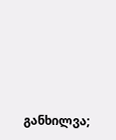განხილვა;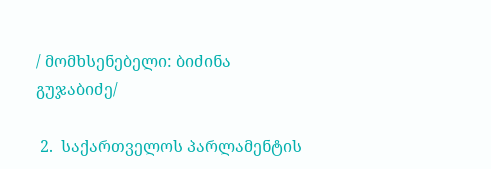/ მომხსენებელი: ბიძინა გუჯაბიძე/

 2.  საქართველოს პარლამენტის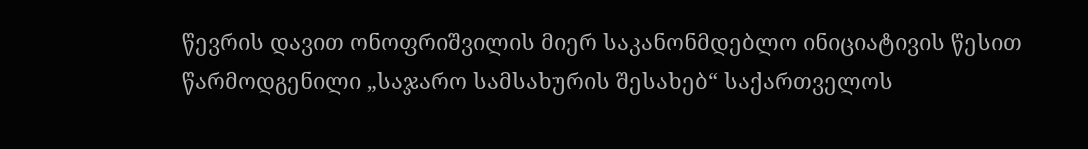წევრის დავით ონოფრიშვილის მიერ საკანონმდებლო ინიციატივის წესით წარმოდგენილი „საჯარო სამსახურის შესახებ“ საქართველოს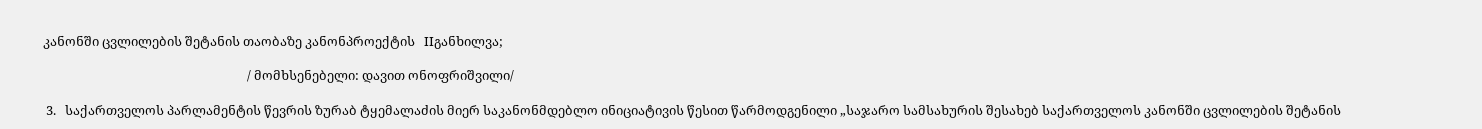კანონში ცვლილების შეტანის თაობაზე კანონპროექტის   IIგანხილვა;

                                                                    / მომხსენებელი: დავით ონოფრიშვილი/

 3.   საქართველოს პარლამენტის წევრის ზურაბ ტყემალაძის მიერ საკანონმდებლო ინიციატივის წესით წარმოდგენილი „საჯარო სამსახურის შესახებ საქართველოს კანონში ცვლილების შეტანის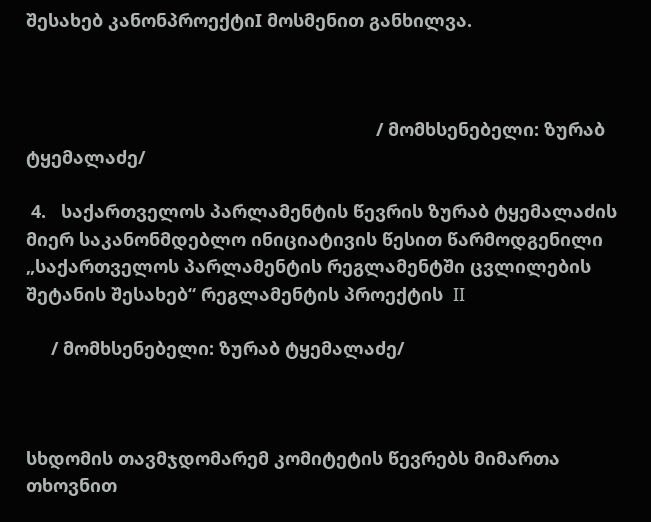შესახებ კანონპროექტიI მოსმენით განხილვა.



                                                                      / მომხსენებელი: ზურაბ ტყემალაძე/

 4.   საქართველოს პარლამენტის წევრის ზურაბ ტყემალაძის მიერ საკანონმდებლო ინიციატივის წესით წარმოდგენილი „საქართველოს პარლამენტის რეგლამენტში ცვლილების შეტანის შესახებ“ რეგლამენტის პროექტის  II

     / მომხსენებელი: ზურაბ ტყემალაძე/



სხდომის თავმჯდომარემ კომიტეტის წევრებს მიმართა თხოვნით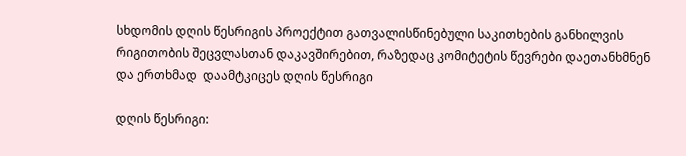სხდომის დღის წესრიგის პროექტით გათვალისწინებული საკითხების განხილვის რიგითობის შეცვლასთან დაკავშირებით, რაზედაც კომიტეტის წევრები დაეთანხმნენ და ერთხმად  დაამტკიცეს დღის წესრიგი

დღის წესრიგი: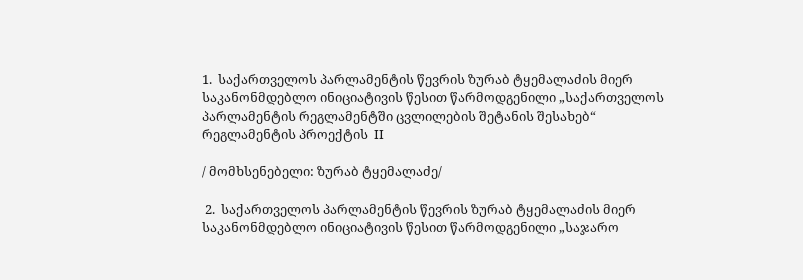1.  საქართველოს პარლამენტის წევრის ზურაბ ტყემალაძის მიერ საკანონმდებლო ინიციატივის წესით წარმოდგენილი „საქართველოს პარლამენტის რეგლამენტში ცვლილების შეტანის შესახებ“ რეგლამენტის პროექტის  II

/ მომხსენებელი: ზურაბ ტყემალაძე/

 2.  საქართველოს პარლამენტის წევრის ზურაბ ტყემალაძის მიერ საკანონმდებლო ინიციატივის წესით წარმოდგენილი „საჯარო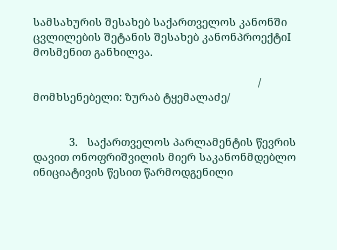სამსახურის შესახებ საქართველოს კანონში ცვლილების შეტანის შესახებ კანონპროექტიI მოსმენით განხილვა.

                                                                           / მომხსენებელი: ზურაბ ტყემალაძე/


            3.   საქართველოს პარლამენტის წევრის დავით ონოფრიშვილის მიერ საკანონმდებლო ინიციატივის წესით წარმოდგენილი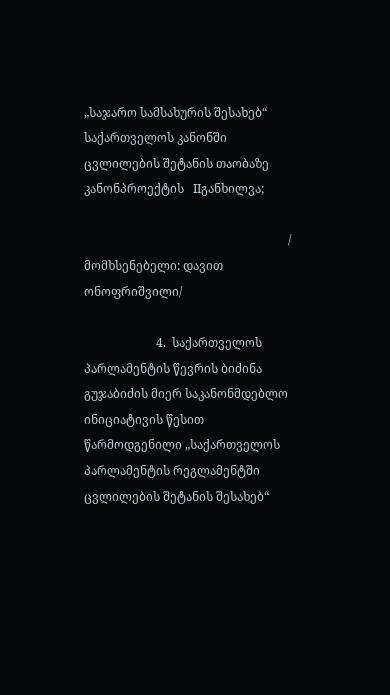„საჯარო სამსახურის შესახებ“ საქართველოს კანონში ცვლილების შეტანის თაობაზე კანონპროექტის   IIგანხილვა;

                                                                    / მომხსენებელი: დავით ონოფრიშვილი/

                        4.  საქართველოს პარლამენტის წევრის ბიძინა გუჯაბიძის მიერ საკანონმდებლო ინიციატივის წესით წარმოდგენილი „საქართველოს პარლამენტის რეგლამენტში ცვლილების შეტანის შესახებ“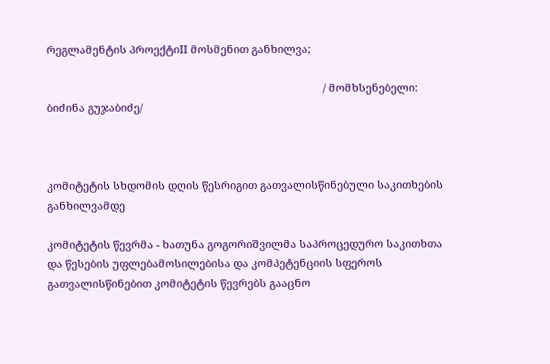რეგლამენტის პროექტიII მოსმენით განხილვა;

                                                                                            / მომხსენებელი: ბიძინა გუჯაბიძე/



კომიტეტის სხდომის დღის წესრიგით გათვალისწინებული საკითხების განხილვამდე

კომიტეტის წევრმა - ხათუნა გოგორიშვილმა საპროცედურო საკითხთა და წესების უფლებამოსილებისა და კომპეტენციის სფეროს გათვალისწინებით კომიტეტის წევრებს გააცნო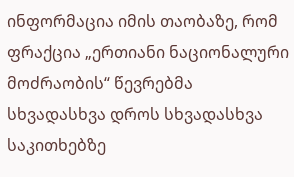ინფორმაცია იმის თაობაზე, რომ ფრაქცია „ერთიანი ნაციონალური მოძრაობის“ წევრებმა სხვადასხვა დროს სხვადასხვა საკითხებზე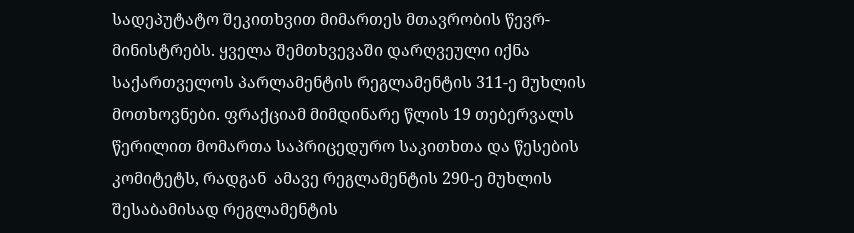სადეპუტატო შეკითხვით მიმართეს მთავრობის წევრ-მინისტრებს. ყველა შემთხვევაში დარღვეული იქნა საქართველოს პარლამენტის რეგლამენტის 311-ე მუხლის მოთხოვნები. ფრაქციამ მიმდინარე წლის 19 თებერვალს წერილით მომართა საპრიცედურო საკითხთა და წესების კომიტეტს, რადგან  ამავე რეგლამენტის 290-ე მუხლის შესაბამისად რეგლამენტის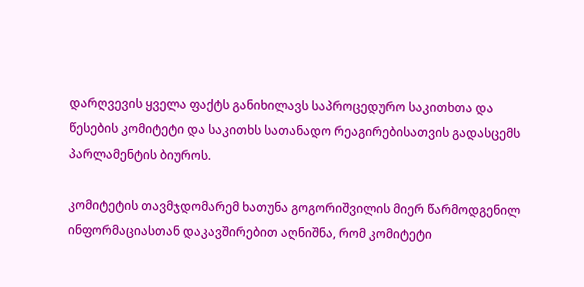დარღვევის ყველა ფაქტს განიხილავს საპროცედურო საკითხთა და წესების კომიტეტი და საკითხს სათანადო რეაგირებისათვის გადასცემს პარლამენტის ბიუროს.

კომიტეტის თავმჯდომარემ ხათუნა გოგორიშვილის მიერ წარმოდგენილ ინფორმაციასთან დაკავშირებით აღნიშნა, რომ კომიტეტი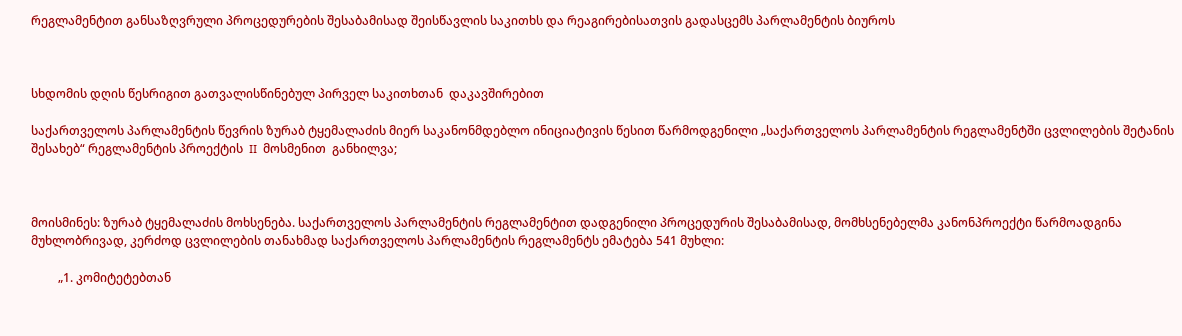რეგლამენტით განსაზღვრული პროცედურების შესაბამისად შეისწავლის საკითხს და რეაგირებისათვის გადასცემს პარლამენტის ბიუროს



სხდომის დღის წესრიგით გათვალისწინებულ პირველ საკითხთან  დაკავშირებით

საქართველოს პარლამენტის წევრის ზურაბ ტყემალაძის მიერ საკანონმდებლო ინიციატივის წესით წარმოდგენილი „საქართველოს პარლამენტის რეგლამენტში ცვლილების შეტანის შესახებ“ რეგლამენტის პროექტის  II  მოსმენით  განხილვა;



მოისმინეს: ზურაბ ტყემალაძის მოხსენება. საქართველოს პარლამენტის რეგლამენტით დადგენილი პროცედურის შესაბამისად, მომხსენებელმა კანონპროექტი წარმოადგინა მუხლობრივად, კერძოდ ცვლილების თანახმად საქართველოს პარლამენტის რეგლამენტს ემატება 541 მუხლი:

         „1. კომიტეტებთან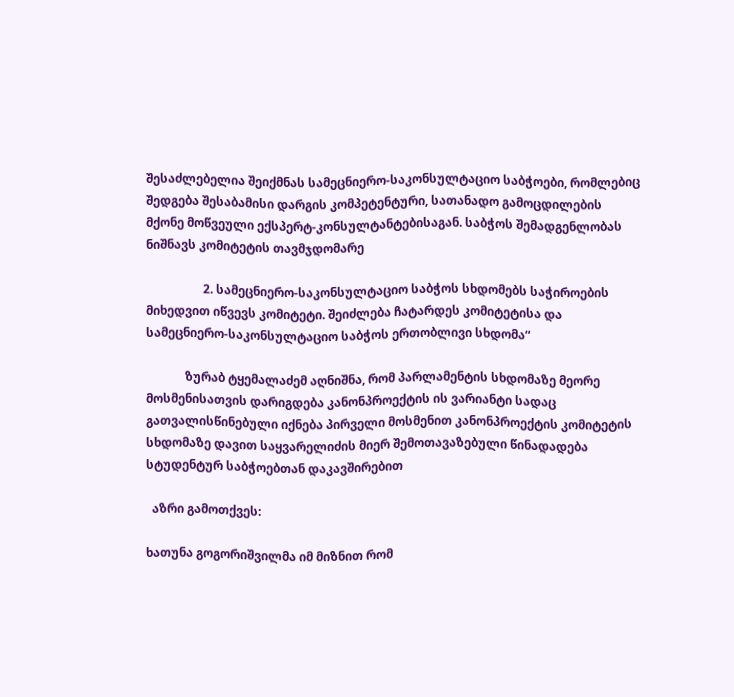შესაძლებელია შეიქმნას სამეცნიერო-საკონსულტაციო საბჭოები, რომლებიც შედგება შესაბამისი დარგის კომპეტენტური, სათანადო გამოცდილების მქონე მოწვეული ექსპერტ-კონსულტანტებისაგან. საბჭოს შემადგენლობას ნიშნავს კომიტეტის თავმჯდომარე

                   2. სამეცნიერო-საკონსულტაციო საბჭოს სხდომებს საჭიროების მიხედვით იწვევს კომიტეტი. შეიძლება ჩატარდეს კომიტეტისა და სამეცნიერო-საკონსულტაციო საბჭოს ერთობლივი სხდომა“

             ზურაბ ტყემალაძემ აღნიშნა, რომ პარლამენტის სხდომაზე მეორე მოსმენისათვის დარიგდება კანონპროექტის ის ვარიანტი სადაც გათვალისწინებული იქნება პირველი მოსმენით კანონპროექტის კომიტეტის სხდომაზე დავით საყვარელიძის მიერ შემოთავაზებული წინადადება სტუდენტურ საბჭოებთან დაკავშირებით

  აზრი გამოთქვეს:

ხათუნა გოგორიშვილმა იმ მიზნით რომ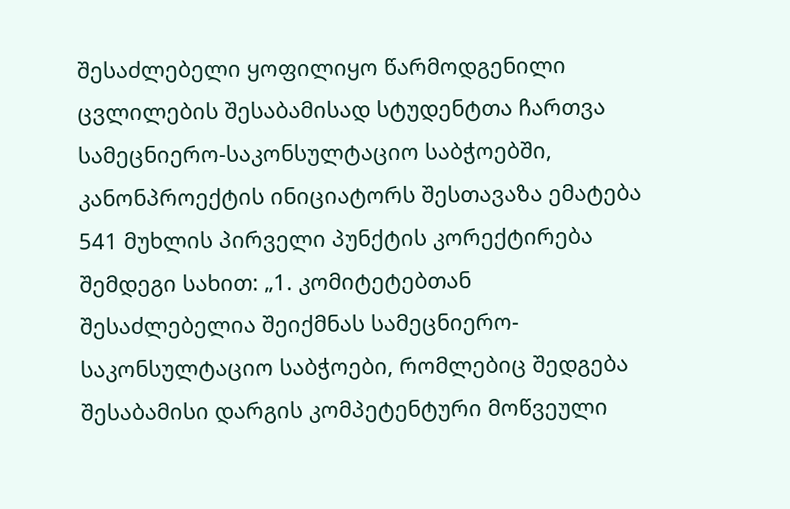შესაძლებელი ყოფილიყო წარმოდგენილი ცვლილების შესაბამისად სტუდენტთა ჩართვა სამეცნიერო-საკონსულტაციო საბჭოებში, კანონპროექტის ინიციატორს შესთავაზა ემატება 541 მუხლის პირველი პუნქტის კორექტირება შემდეგი სახით: „1. კომიტეტებთან შესაძლებელია შეიქმნას სამეცნიერო-საკონსულტაციო საბჭოები, რომლებიც შედგება შესაბამისი დარგის კომპეტენტური მოწვეული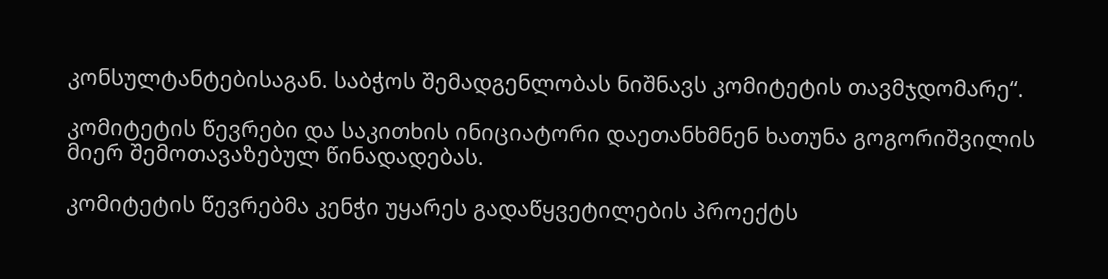კონსულტანტებისაგან. საბჭოს შემადგენლობას ნიშნავს კომიტეტის თავმჯდომარე“.

კომიტეტის წევრები და საკითხის ინიციატორი დაეთანხმნენ ხათუნა გოგორიშვილის მიერ შემოთავაზებულ წინადადებას.

კომიტეტის წევრებმა კენჭი უყარეს გადაწყვეტილების პროექტს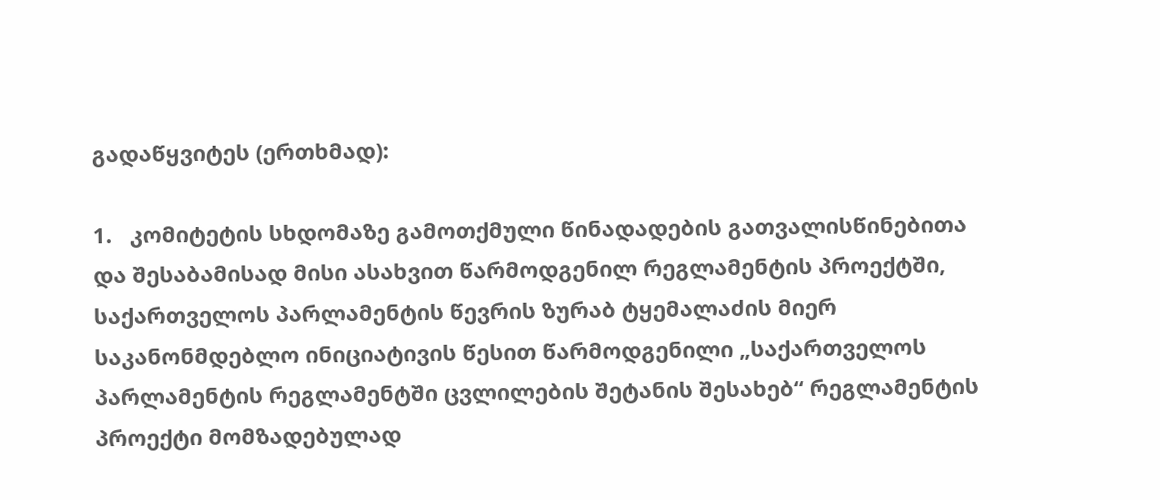გადაწყვიტეს (ერთხმად):

1.   კომიტეტის სხდომაზე გამოთქმული წინადადების გათვალისწინებითა და შესაბამისად მისი ასახვით წარმოდგენილ რეგლამენტის პროექტში, საქართველოს პარლამენტის წევრის ზურაბ ტყემალაძის მიერ საკანონმდებლო ინიციატივის წესით წარმოდგენილი „საქართველოს პარლამენტის რეგლამენტში ცვლილების შეტანის შესახებ“ რეგლამენტის პროექტი მომზადებულად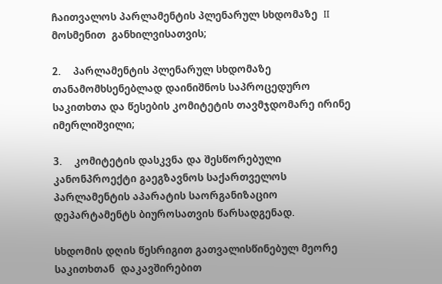ჩაითვალოს პარლამენტის პლენარულ სხდომაზე  II  მოსმენით  განხილვისათვის;

2.    პარლამენტის პლენარულ სხდომაზე თანამომხსენებლად დაინიშნოს საპროცედურო         საკითხთა და წესების კომიტეტის თავმჯდომარე ირინე იმერლიშვილი;

3.    კომიტეტის დასკვნა და შესწორებული კანონპროექტი გაეგზავნოს საქართველოს პარლამენტის აპარატის საორგანიზაციო დეპარტამენტს ბიუროსათვის წარსადგენად.

სხდომის დღის წესრიგით გათვალისწინებულ მეორე საკითხთან  დაკავშირებით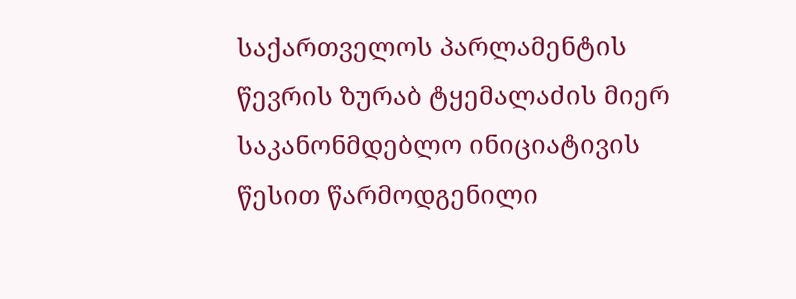საქართველოს პარლამენტის წევრის ზურაბ ტყემალაძის მიერ საკანონმდებლო ინიციატივის წესით წარმოდგენილი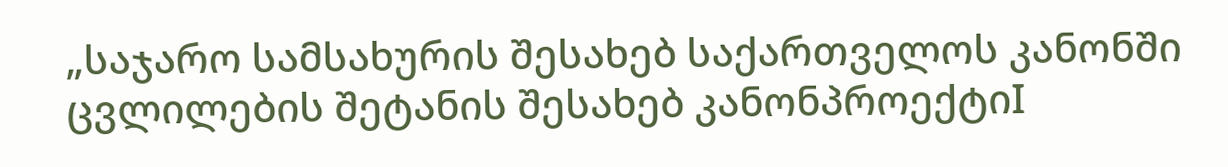„საჯარო სამსახურის შესახებ საქართველოს კანონში ცვლილების შეტანის შესახებ კანონპროექტიI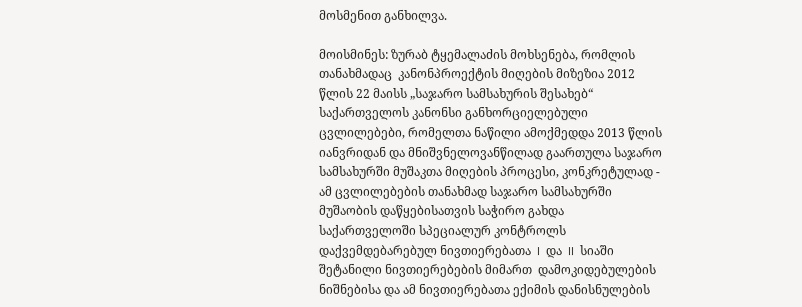მოსმენით განხილვა.

მოისმინეს: ზურაბ ტყემალაძის მოხსენება, რომლის თანახმადაც  კანონპროექტის მიღების მიზეზია 2012 წლის 22 მაისს „საჯარო სამსახურის შესახებ“ საქართველოს კანონსი განხორციელებული ცვლილებები, რომელთა ნაწილი ამოქმედდა 2013 წლის იანვრიდან და მნიშვნელოვანწილად გაართულა საჯარო სამსახურში მუშაკთა მიღების პროცესი, კონკრეტულად - ამ ცვლილებების თანახმად საჯარო სამსახურში მუშაობის დაწყებისათვის საჭირო გახდა საქართველოში სპეციალურ კონტროლს დაქვემდებარებულ ნივთიერებათა  I  და  II  სიაში შეტანილი ნივთიერებების მიმართ  დამოკიდებულების ნიშნებისა და ამ ნივთიერებათა ექიმის დანისნულების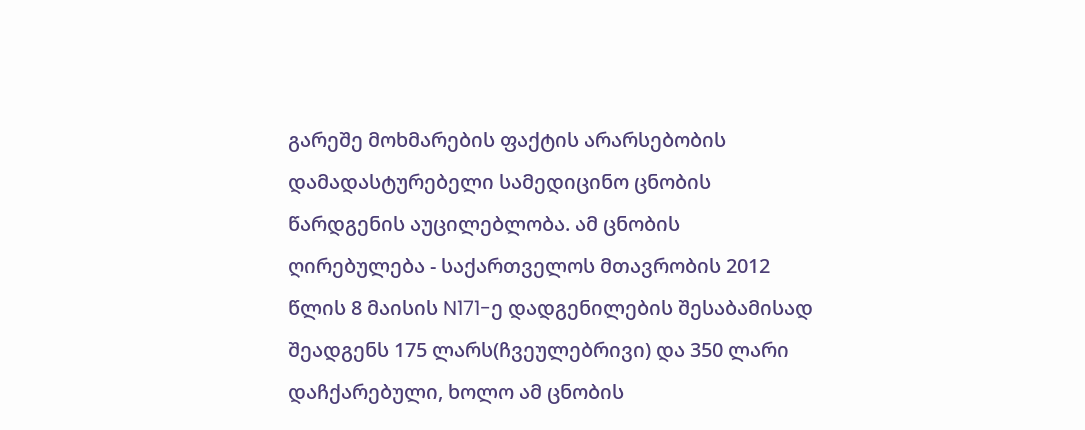გარეშე მოხმარების ფაქტის არარსებობის დამადასტურებელი სამედიცინო ცნობის წარდგენის აუცილებლობა. ამ ცნობის ღირებულება - საქართველოს მთავრობის 2012 წლის 8 მაისის N171-ე დადგენილების შესაბამისად შეადგენს 175 ლარს(ჩვეულებრივი) და 350 ლარი დაჩქარებული, ხოლო ამ ცნობის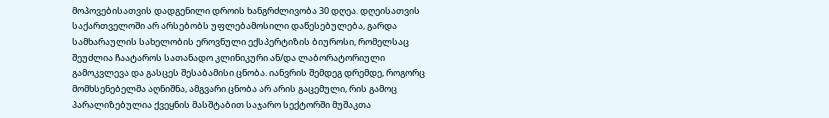მოპოვებისათვის დადგენილი დროის ხანგრძლივობა 30 დღეა. დღეისათვის საქართველოში არ არსებობს უფლებამოსილი დაწესებულება, გარდა სამხარაულის სახელობის ეროვნული ექსპერტიზის ბიუროსი, რომელსაც შეუძლია ჩაატაროს სათანადო კლინიკური ან/და ლაბორატორიული გამოკვლევა და გასცეს შესაბამისი ცნობა. იანვრის შემდეგ დრემდე, როგორც მომხსენებელმა აღნიშნა, ამგვარი ცნობა არ არის გაცემული, რის გამოც პარალიზებულია ქვეყნის მასშტაბით საჯარო სექტორში მუშაკთა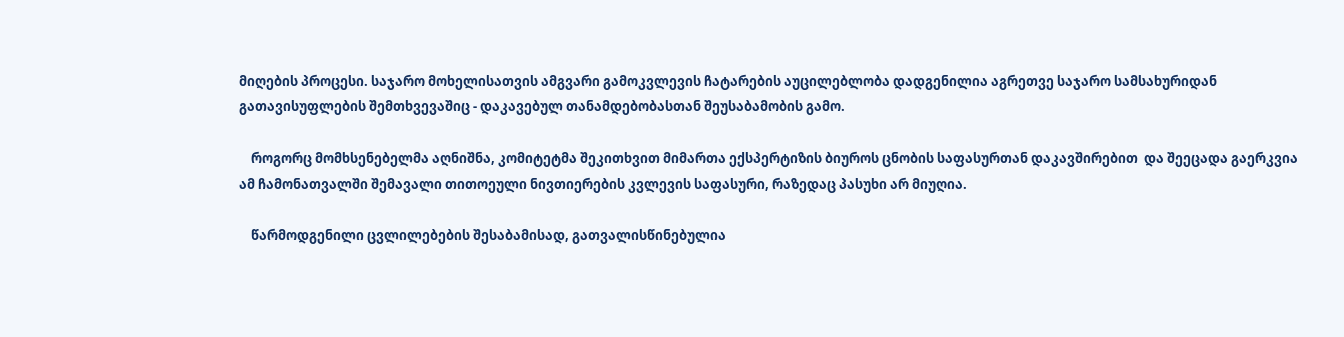მიღების პროცესი. საჯარო მოხელისათვის ამგვარი გამოკვლევის ჩატარების აუცილებლობა დადგენილია აგრეთვე საჯარო სამსახურიდან გათავისუფლების შემთხვევაშიც - დაკავებულ თანამდებობასთან შეუსაბამობის გამო.

    როგორც მომხსენებელმა აღნიშნა, კომიტეტმა შეკითხვით მიმართა ექსპერტიზის ბიუროს ცნობის საფასურთან დაკავშირებით  და შეეცადა გაერკვია ამ ჩამონათვალში შემავალი თითოეული ნივთიერების კვლევის საფასური, რაზედაც პასუხი არ მიუღია.

    წარმოდგენილი ცვლილებების შესაბამისად, გათვალისწინებულია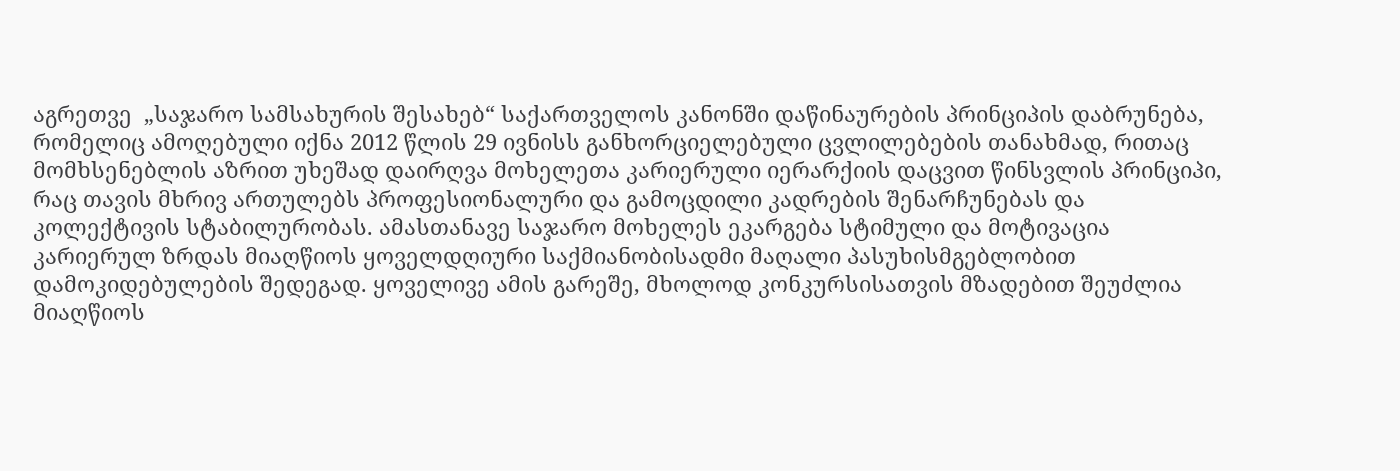აგრეთვე  „საჯარო სამსახურის შესახებ“ საქართველოს კანონში დაწინაურების პრინციპის დაბრუნება, რომელიც ამოღებული იქნა 2012 წლის 29 ივნისს განხორციელებული ცვლილებების თანახმად, რითაც მომხსენებლის აზრით უხეშად დაირღვა მოხელეთა კარიერული იერარქიის დაცვით წინსვლის პრინციპი, რაც თავის მხრივ ართულებს პროფესიონალური და გამოცდილი კადრების შენარჩუნებას და კოლექტივის სტაბილურობას. ამასთანავე საჯარო მოხელეს ეკარგება სტიმული და მოტივაცია კარიერულ ზრდას მიაღწიოს ყოველდღიური საქმიანობისადმი მაღალი პასუხისმგებლობით დამოკიდებულების შედეგად. ყოველივე ამის გარეშე, მხოლოდ კონკურსისათვის მზადებით შეუძლია მიაღწიოს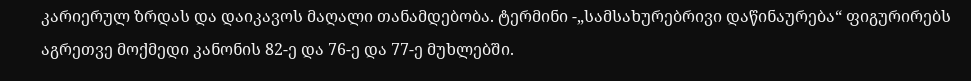კარიერულ ზრდას და დაიკავოს მაღალი თანამდებობა. ტერმინი -„სამსახურებრივი დაწინაურება“ ფიგურირებს აგრეთვე მოქმედი კანონის 82-ე და 76-ე და 77-ე მუხლებში.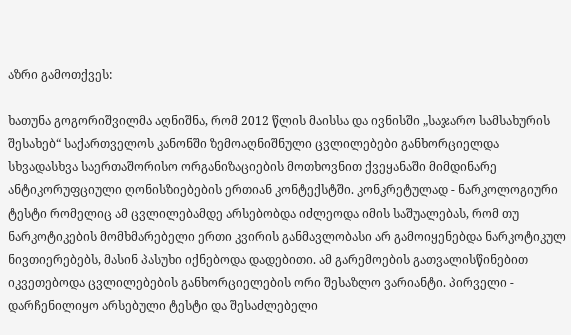აზრი გამოთქვეს:

ხათუნა გოგორიშვილმა აღნიშნა, რომ 2012 წლის მაისსა და ივნისში „საჯარო სამსახურის შესახებ“ საქართველოს კანონში ზემოაღნიშნული ცვლილებები განხორციელდა სხვადასხვა საერთაშორისო ორგანიზაციების მოთხოვნით ქვეყანაში მიმდინარე ანტიკორუფციული ღონისზიებების ერთიან კონტექსტში. კონკრეტულად - ნარკოლოგიური ტესტი რომელიც ამ ცვლილებამდე არსებობდა იძლეოდა იმის საშუალებას, რომ თუ ნარკოტიკების მომხმარებელი ერთი კვირის განმავლობასი არ გამოიყენებდა ნარკოტიკულ ნივთიერებებს, მასინ პასუხი იქნებოდა დადებითი. ამ გარემოების გათვალისწინებით იკვეთებოდა ცვლილებების განხორციელების ორი შესაზლო ვარიანტი. პირველი - დარჩენილიყო არსებული ტესტი და შესაძლებელი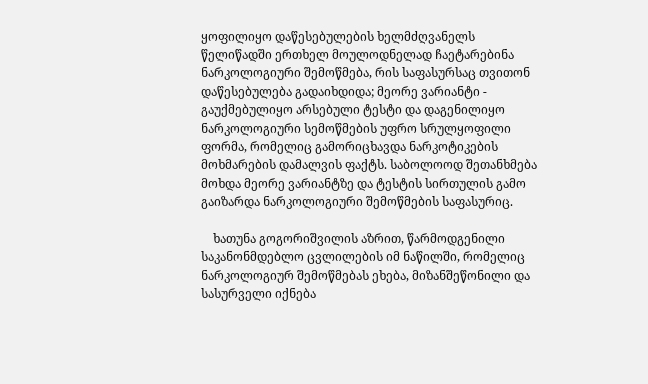ყოფილიყო დაწესებულების ხელმძღვანელს წელიწადში ერთხელ მოულოდნელად ჩაეტარებინა ნარკოლოგიური შემოწმება, რის საფასურსაც თვითონ დაწესებულება გადაიხდიდა; მეორე ვარიანტი - გაუქმებულიყო არსებული ტესტი და დაგენილიყო ნარკოლოგიური სემოწმების უფრო სრულყოფილი ფორმა, რომელიც გამორიცხავდა ნარკოტიკების მოხმარების დამალვის ფაქტს. საბოლოოდ შეთანხმება მოხდა მეორე ვარიანტზე და ტესტის სირთულის გამო გაიზარდა ნარკოლოგიური შემოწმების საფასურიც.

    ხათუნა გოგორიშვილის აზრით, წარმოდგენილი საკანონმდებლო ცვლილების იმ ნაწილში, რომელიც ნარკოლოგიურ შემოწმებას ეხება, მიზანშეწონილი და სასურველი იქნება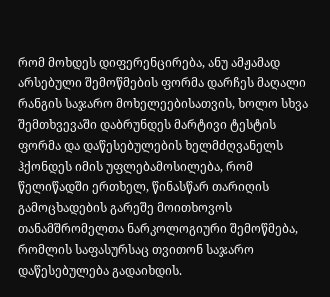რომ მოხდეს დიფერენცირება, ანუ ამჟამად არსებული შემოწმების ფორმა დარჩეს მაღალი რანგის საჯარო მოხელეებისათვის, ხოლო სხვა შემთხვევაში დაბრუნდეს მარტივი ტესტის ფორმა და დაწესებულების ხელმძღვანელს ჰქონდეს იმის უფლებამოსილება, რომ წელიწადში ერთხელ, წინასწარ თარიღის გამოცხადების გარეშე მოითხოვოს თანამშრომელთა ნარკოლოგიური შემოწმება, რომლის საფასურსაც თვითონ საჯარო დაწესებულება გადაიხდის.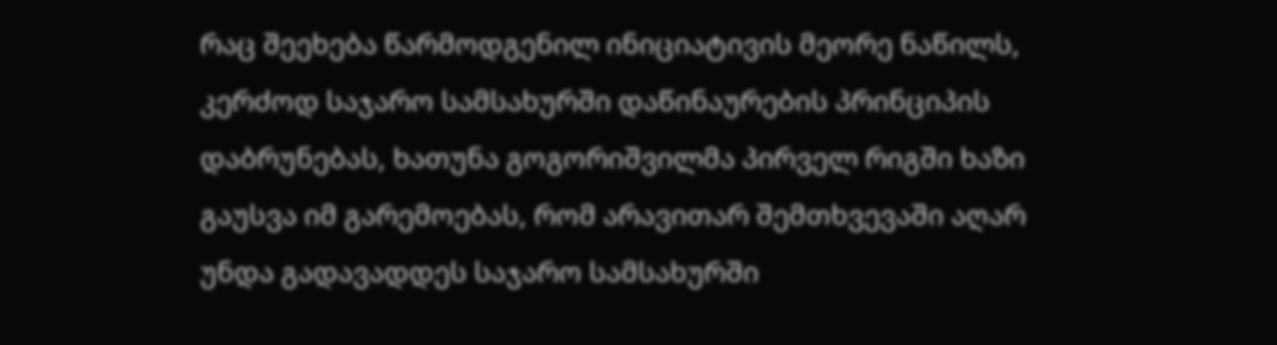რაც შეეხება წარმოდგენილ ინიციატივის მეორე ნაწილს, კერძოდ საჯარო სამსახურში დაწინაურების პრინციპის დაბრუნებას, ხათუნა გოგორიშვილმა პირველ რიგში ხაზი გაუსვა იმ გარემოებას, რომ არავითარ შემთხვევაში აღარ უნდა გადავადდეს საჯარო სამსახურში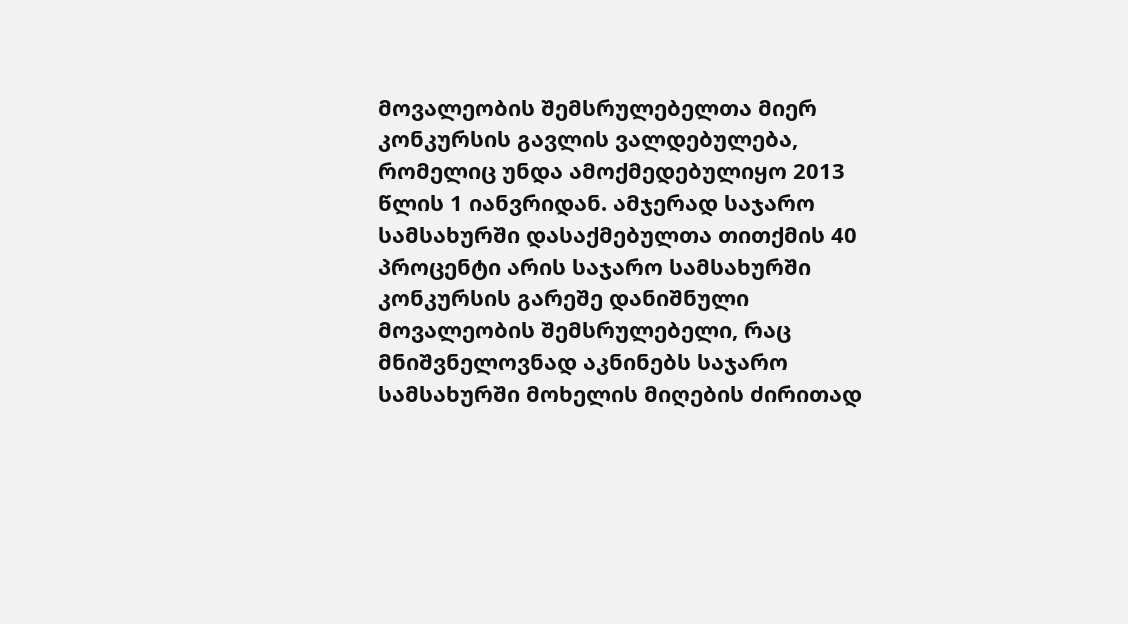მოვალეობის შემსრულებელთა მიერ კონკურსის გავლის ვალდებულება, რომელიც უნდა ამოქმედებულიყო 2013 წლის 1 იანვრიდან. ამჯერად საჯარო სამსახურში დასაქმებულთა თითქმის 40 პროცენტი არის საჯარო სამსახურში კონკურსის გარეშე დანიშნული მოვალეობის შემსრულებელი, რაც მნიშვნელოვნად აკნინებს საჯარო სამსახურში მოხელის მიღების ძირითად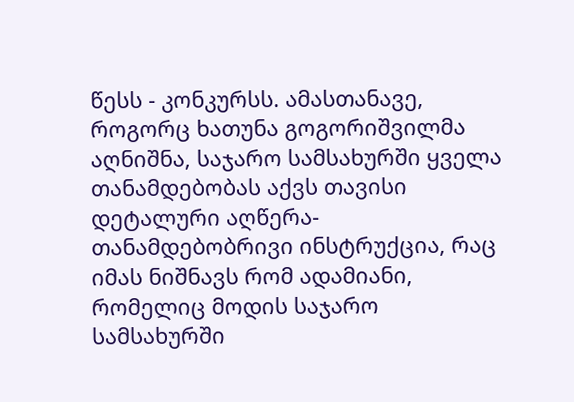წესს - კონკურსს. ამასთანავე, როგორც ხათუნა გოგორიშვილმა აღნიშნა, საჯარო სამსახურში ყველა თანამდებობას აქვს თავისი დეტალური აღწერა- თანამდებობრივი ინსტრუქცია, რაც იმას ნიშნავს რომ ადამიანი, რომელიც მოდის საჯარო სამსახურში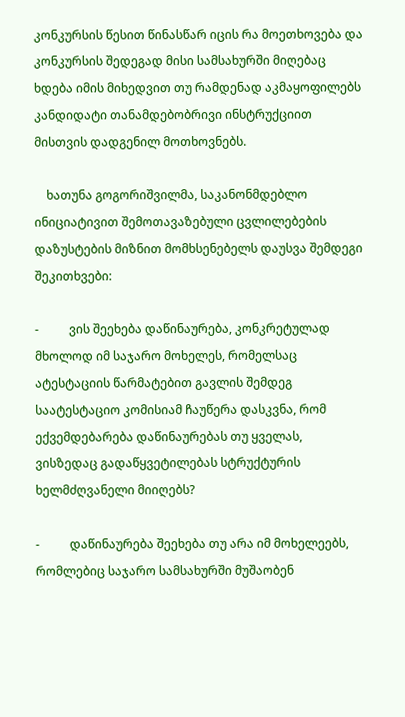კონკურსის წესით წინასწარ იცის რა მოეთხოვება და კონკურსის შედეგად მისი სამსახურში მიღებაც ხდება იმის მიხედვით თუ რამდენად აკმაყოფილებს კანდიდატი თანამდებობრივი ინსტრუქციით მისთვის დადგენილ მოთხოვნებს.

    ხათუნა გოგორიშვილმა, საკანონმდებლო ინიციატივით შემოთავაზებული ცვლილებების დაზუსტების მიზნით მომხსენებელს დაუსვა შემდეგი შეკითხვები:

-          ვის შეეხება დაწინაურება, კონკრეტულად მხოლოდ იმ საჯარო მოხელეს, რომელსაც ატესტაციის წარმატებით გავლის შემდეგ საატესტაციო კომისიამ ჩაუწერა დასკვნა, რომ ექვემდებარება დაწინაურებას თუ ყველას, ვისზედაც გადაწყვეტილებას სტრუქტურის ხელმძღვანელი მიიღებს?

-          დაწინაურება შეეხება თუ არა იმ მოხელეებს, რომლებიც საჯარო სამსახურში მუშაობენ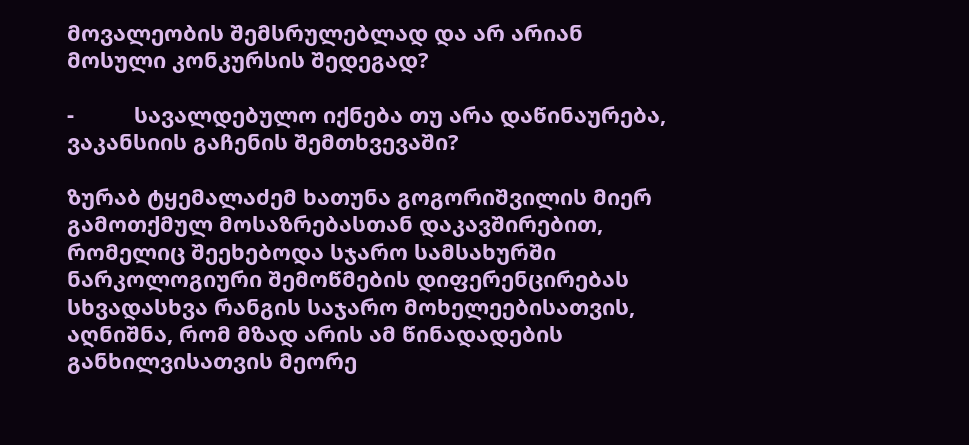მოვალეობის შემსრულებლად და არ არიან მოსული კონკურსის შედეგად?

-          სავალდებულო იქნება თუ არა დაწინაურება, ვაკანსიის გაჩენის შემთხვევაში?

ზურაბ ტყემალაძემ ხათუნა გოგორიშვილის მიერ გამოთქმულ მოსაზრებასთან დაკავშირებით, რომელიც შეეხებოდა სჯარო სამსახურში ნარკოლოგიური შემოწმების დიფერენცირებას სხვადასხვა რანგის საჯარო მოხელეებისათვის, აღნიშნა, რომ მზად არის ამ წინადადების განხილვისათვის მეორე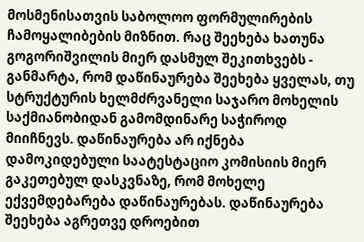მოსმენისათვის საბოლოო ფორმულირების ჩამოყალიბების მიზნით. რაც შეეხება ხათუნა გოგორიშვილის მიერ დასმულ შეკითხვებს - განმარტა, რომ დაწინაურება შეეხება ყველას, თუ სტრუქტურის ხელმძრვანელი საჯარო მოხელის საქმიანობიდან გამომდინარე საჭიროდ მიიჩნევს. დაწინაურება არ იქნება დამოკიდებული საატესტაციო კომისიის მიერ გაკეთებულ დასკვნაზე, რომ მოხელე ექვემდებარება დაწინაურებას. დაწინაურება შეეხება აგრეთვე დროებით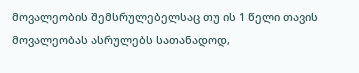მოვალეობის შემსრულებელსაც თუ ის 1 წელი თავის მოვალეობას ასრულებს სათანადოდ,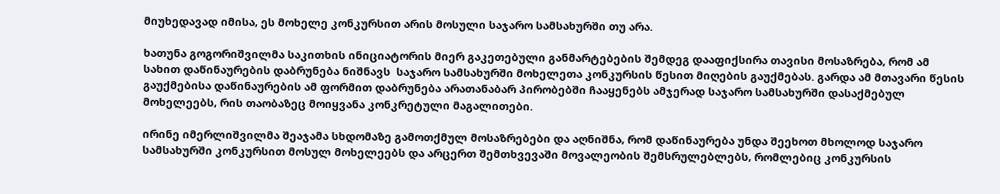მიუხედავად იმისა, ეს მოხელე კონკურსით არის მოსული საჯარო სამსახურში თუ არა.

ხათუნა გოგორიშვილმა საკითხის ინიციატორის მიერ გაკეთებული განმარტებების შემდეგ დააფიქსირა თავისი მოსაზრება, რომ ამ სახით დაწინაურების დაბრუნება ნიშნავს  საჯარო სამსახურში მოხელეთა კონკურსის წესით მიღების გაუქმებას. გარდა ამ მთავარი წესის გაუქმებისა დაწინაურების ამ ფორმით დაბრუნება არათანაბარ პირობებში ჩააყენებს ამჯერად საჯარო სამსახურში დასაქმებულ მოხელეებს, რის თაობაზეც მოიყვანა კონკრეტული მაგალითები.

ირინე იმერლიშვილმა შეაჯამა სხდომაზე გამოთქმულ მოსაზრებები და აღნიშნა, რომ დაწინაურება უნდა შეეხოთ მხოლოდ საჯარო სამსახურში კონკურსით მოსულ მოხელეებს და არცერთ შემთხვევაში მოვალეობის შემსრულებლებს, რომლებიც კონკურსის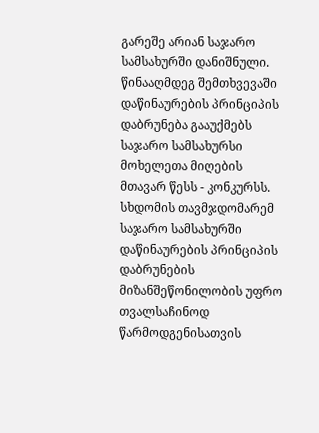გარეშე არიან საჯარო სამსახურში დანიშნული. წინააღმდეგ შემთხვევაში დაწინაურების პრინციპის დაბრუნება გააუქმებს საჯარო სამსახურსი მოხელეთა მიღების მთავარ წესს - კონკურსს. სხდომის თავმჯდომარემ საჯარო სამსახურში დაწინაურების პრინციპის დაბრუნების მიზანშეწონილობის უფრო თვალსაჩინოდ წარმოდგენისათვის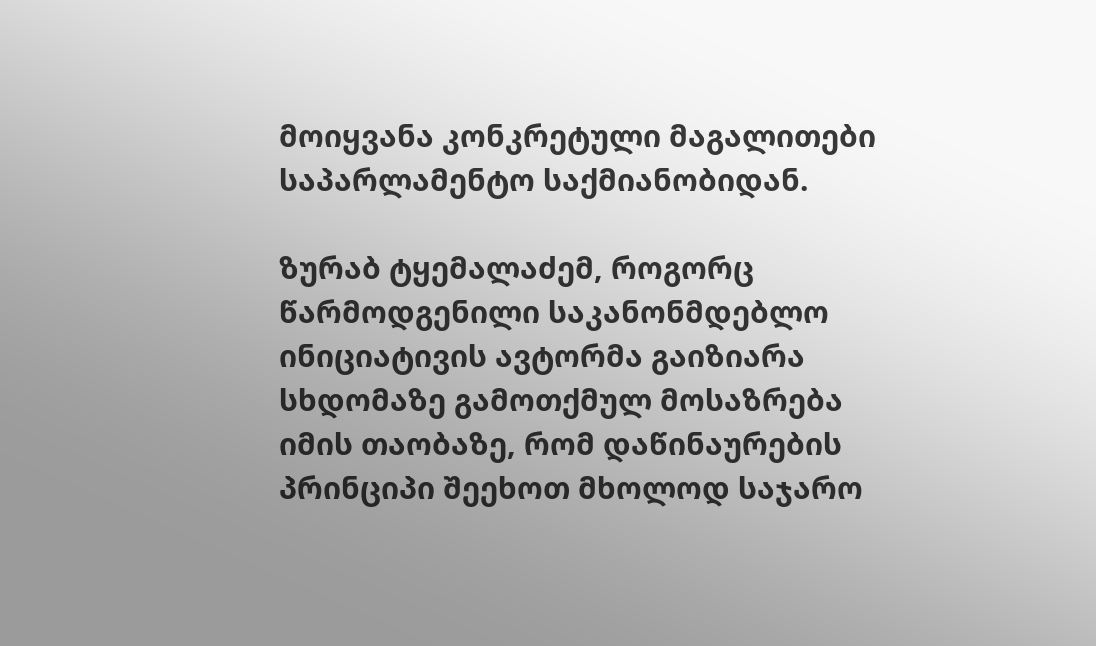მოიყვანა კონკრეტული მაგალითები საპარლამენტო საქმიანობიდან.

ზურაბ ტყემალაძემ, როგორც წარმოდგენილი საკანონმდებლო ინიციატივის ავტორმა გაიზიარა სხდომაზე გამოთქმულ მოსაზრება იმის თაობაზე, რომ დაწინაურების პრინციპი შეეხოთ მხოლოდ საჯარო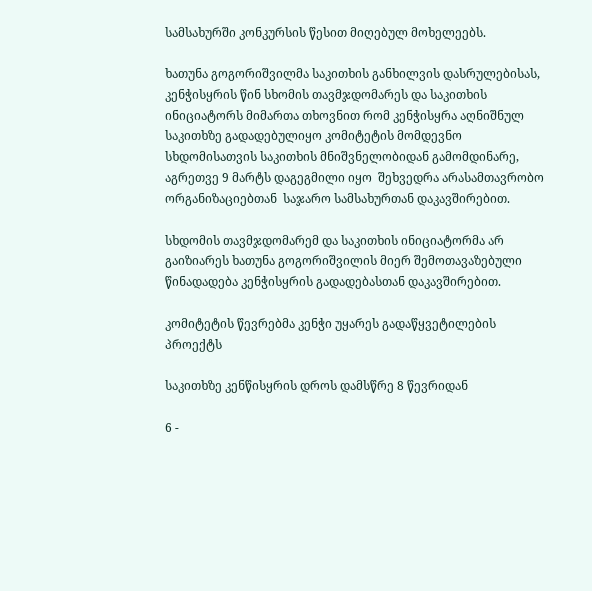სამსახურში კონკურსის წესით მიღებულ მოხელეებს.

ხათუნა გოგორიშვილმა საკითხის განხილვის დასრულებისას, კენჭისყრის წინ სხომის თავმჯდომარეს და საკითხის ინიციატორს მიმართა თხოვნით რომ კენჭისყრა აღნიშნულ საკითხზე გადადებულიყო კომიტეტის მომდევნო სხდომისათვის საკითხის მნიშვნელობიდან გამომდინარე, აგრეთვე 9 მარტს დაგეგმილი იყო  შეხვედრა არასამთავრობო ორგანიზაციებთან  საჯარო სამსახურთან დაკავშირებით.

სხდომის თავმჯდომარემ და საკითხის ინიციატორმა არ გაიზიარეს ხათუნა გოგორიშვილის მიერ შემოთავაზებული წინადადება კენჭისყრის გადადებასთან დაკავშირებით.

კომიტეტის წევრებმა კენჭი უყარეს გადაწყვეტილების პროექტს

საკითხზე კენწისყრის დროს დამსწრე 8 წევრიდან

6 -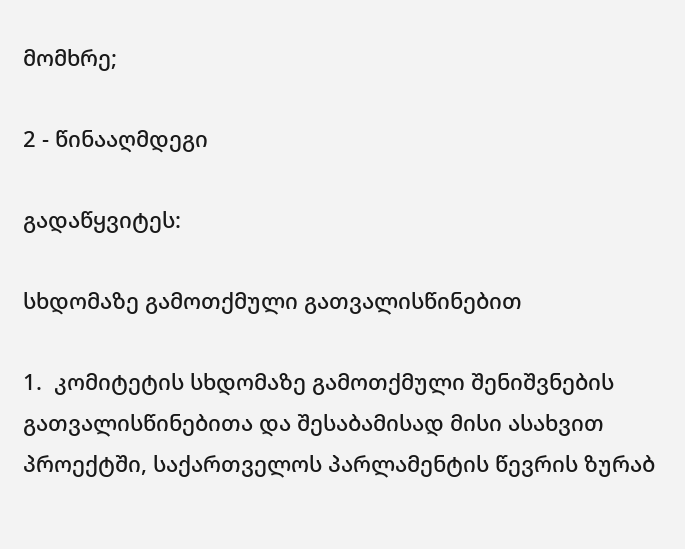მომხრე;

2 - წინააღმდეგი

გადაწყვიტეს:

სხდომაზე გამოთქმული გათვალისწინებით

1.  კომიტეტის სხდომაზე გამოთქმული შენიშვნების გათვალისწინებითა და შესაბამისად მისი ასახვით პროექტში, საქართველოს პარლამენტის წევრის ზურაბ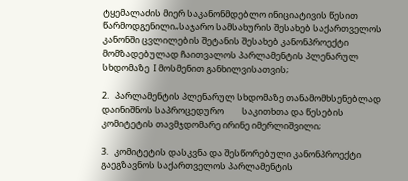ტყემალაძის მიერ საკანონმდებლო ინიციატივის წესით წარმოდგენილი„საჯარო სამსახურის შესახებ საქართველოს კანონში ცვლილების შეტანის შესახებ კანონპროექტი  მომზადებულად ჩაითვალოს პარლამენტის პლენარულ სხდომაზე  I მოსმენით განხილვისათვის;

2.   პარლამენტის პლენარულ სხდომაზე თანამომხსენებლად დაინიშნოს საპროცედურო         საკითხთა და წესების კომიტეტის თავმჯდომარე ირინე იმერლიშვილი;

3.   კომიტეტის დასკვნა და შესწორებული კანონპროექტი გაეგზავნოს საქართველოს პარლამენტის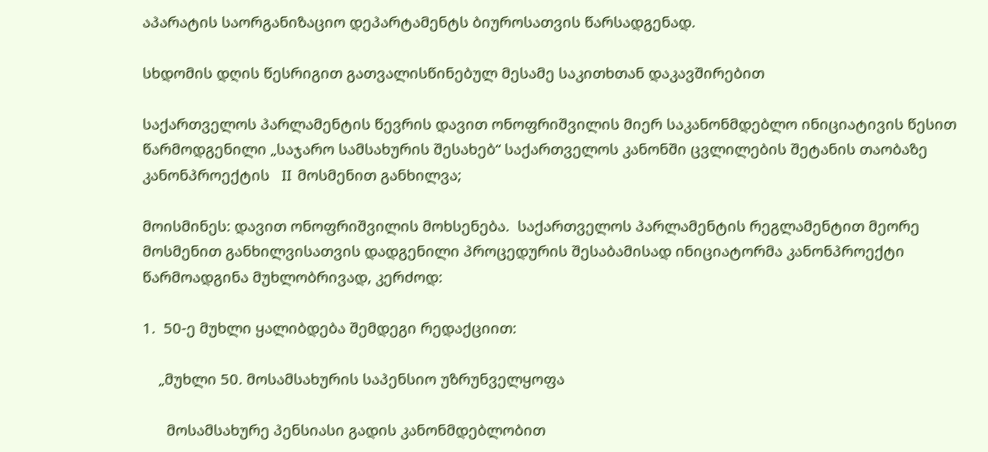აპარატის საორგანიზაციო დეპარტამენტს ბიუროსათვის წარსადგენად.

სხდომის დღის წესრიგით გათვალისწინებულ მესამე საკითხთან დაკავშირებით

საქართველოს პარლამენტის წევრის დავით ონოფრიშვილის მიერ საკანონმდებლო ინიციატივის წესით წარმოდგენილი „საჯარო სამსახურის შესახებ“ საქართველოს კანონში ცვლილების შეტანის თაობაზე კანონპროექტის   II  მოსმენით განხილვა;

მოისმინეს: დავით ონოფრიშვილის მოხსენება.  საქართველოს პარლამენტის რეგლამენტით მეორე მოსმენით განხილვისათვის დადგენილი პროცედურის შესაბამისად ინიციატორმა კანონპროექტი წარმოადგინა მუხლობრივად, კერძოდ:

1.  50-ე მუხლი ყალიბდება შემდეგი რედაქციით:

    „მუხლი 50. მოსამსახურის საპენსიო უზრუნველყოფა

      მოსამსახურე პენსიასი გადის კანონმდებლობით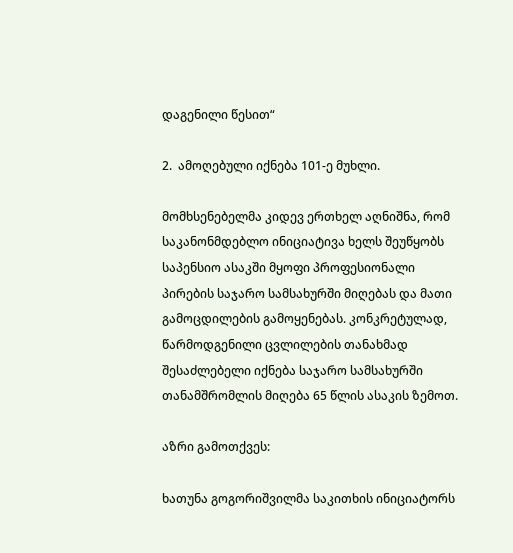დაგენილი წესით“

2.  ამოღებული იქნება 101-ე მუხლი.

მომხსენებელმა კიდევ ერთხელ აღნიშნა, რომ საკანონმდებლო ინიციატივა ხელს შეუწყობს საპენსიო ასაკში მყოფი პროფესიონალი პირების საჯარო სამსახურში მიღებას და მათი გამოცდილების გამოყენებას. კონკრეტულად,  წარმოდგენილი ცვლილების თანახმად შესაძლებელი იქნება საჯარო სამსახურში თანამშრომლის მიღება 65 წლის ასაკის ზემოთ.

აზრი გამოთქვეს:

ხათუნა გოგორიშვილმა საკითხის ინიციატორს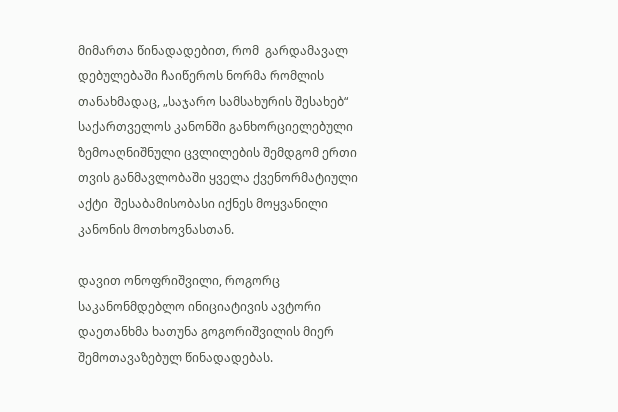მიმართა წინადადებით, რომ  გარდამავალ დებულებაში ჩაიწეროს ნორმა რომლის თანახმადაც, „საჯარო სამსახურის შესახებ“ საქართველოს კანონში განხორციელებული ზემოაღნიშნული ცვლილების შემდგომ ერთი თვის განმავლობაში ყველა ქვენორმატიული აქტი  შესაბამისობასი იქნეს მოყვანილი კანონის მოთხოვნასთან.

დავით ონოფრიშვილი, როგორც საკანონმდებლო ინიციატივის ავტორი დაეთანხმა ხათუნა გოგორიშვილის მიერ შემოთავაზებულ წინადადებას.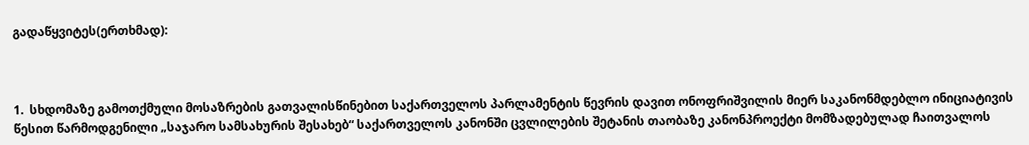გადაწყვიტეს(ერთხმად):



1.  სხდომაზე გამოთქმული მოსაზრების გათვალისწინებით საქართველოს პარლამენტის წევრის დავით ონოფრიშვილის მიერ საკანონმდებლო ინიციატივის წესით წარმოდგენილი „საჯარო სამსახურის შესახებ“ საქართველოს კანონში ცვლილების შეტანის თაობაზე კანონპროექტი მომზადებულად ჩაითვალოს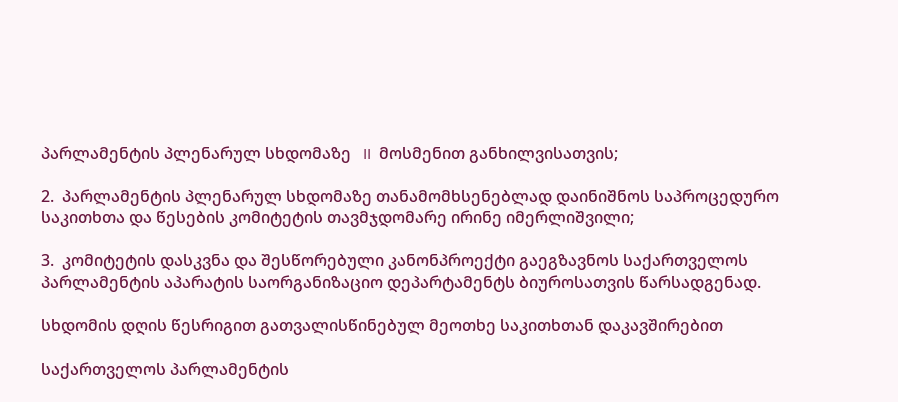პარლამენტის პლენარულ სხდომაზე   II  მოსმენით განხილვისათვის;

2.  პარლამენტის პლენარულ სხდომაზე თანამომხსენებლად დაინიშნოს საპროცედურო         საკითხთა და წესების კომიტეტის თავმჯდომარე ირინე იმერლიშვილი;

3.  კომიტეტის დასკვნა და შესწორებული კანონპროექტი გაეგზავნოს საქართველოს პარლამენტის აპარატის საორგანიზაციო დეპარტამენტს ბიუროსათვის წარსადგენად.

სხდომის დღის წესრიგით გათვალისწინებულ მეოთხე საკითხთან დაკავშირებით

საქართველოს პარლამენტის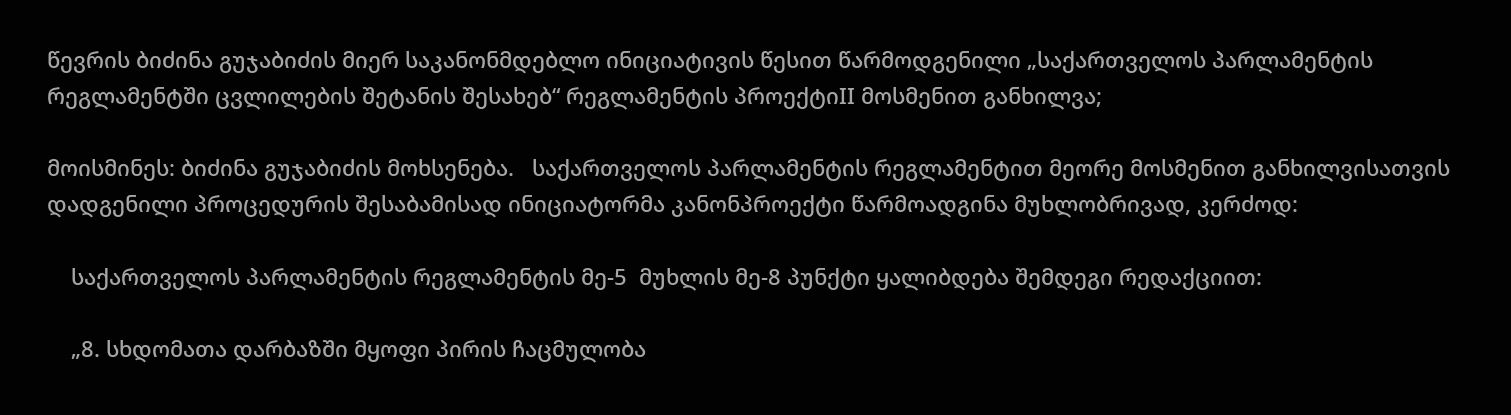წევრის ბიძინა გუჯაბიძის მიერ საკანონმდებლო ინიციატივის წესით წარმოდგენილი „საქართველოს პარლამენტის რეგლამენტში ცვლილების შეტანის შესახებ“ რეგლამენტის პროექტიII მოსმენით განხილვა;

მოისმინეს: ბიძინა გუჯაბიძის მოხსენება.   საქართველოს პარლამენტის რეგლამენტით მეორე მოსმენით განხილვისათვის დადგენილი პროცედურის შესაბამისად ინიციატორმა კანონპროექტი წარმოადგინა მუხლობრივად, კერძოდ:

    საქართველოს პარლამენტის რეგლამენტის მე-5  მუხლის მე-8 პუნქტი ყალიბდება შემდეგი რედაქციით:

    „8. სხდომათა დარბაზში მყოფი პირის ჩაცმულობა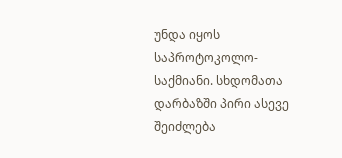უნდა იყოს საპროტოკოლო-საქმიანი. სხდომათა დარბაზში პირი ასევე შეიძლება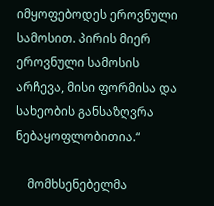იმყოფებოდეს ეროვნული სამოსით. პირის მიერ ეროვნული სამოსის არჩევა, მისი ფორმისა და სახეობის განსაზღვრა ნებაყოფლობითია.“

    მომხსენებელმა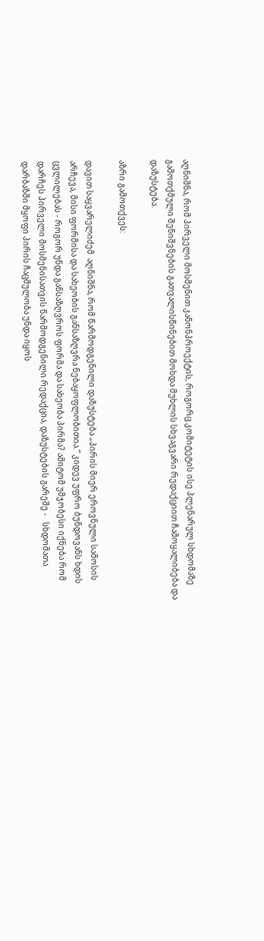აღნიშნა, რომ პირველი მოსმენით კანონპროექტის, როგორც კომიტეტის ისე პლენარულ სხდომაზე გამოთქმული შენიშვნების გათვალისწინებით მოხდა მუხლის სხვაგვარი რედაქციით ჩამოყალიბება და დაზუსტება.

აზრი გამოთქვეს:

დავით საყვარელიძემ  აღნიშნა, რომ წარმოდგენილი დაზუსტება „პირის მიერ ეროვნული სამოსის არჩევა, მისი ფორმისა და სახეობის განსაზღვრა ნებაყოფლობითია.“ კიდევ უფრო ბუნდოვანს ხდის ცვლილებას - როგორ უნდა განსაზღვროს ფორმა და სახეობა პირმა? ამიტომ უმჯობესი იქნება რომ დარჩეს პირველი მოსმენისათვის წარმოდგენილი რედაქცია, დაზუსტების გარეშე -   სხდომათა დარბაზში მყოფი პირის ჩაცმულობა უნდა იყოს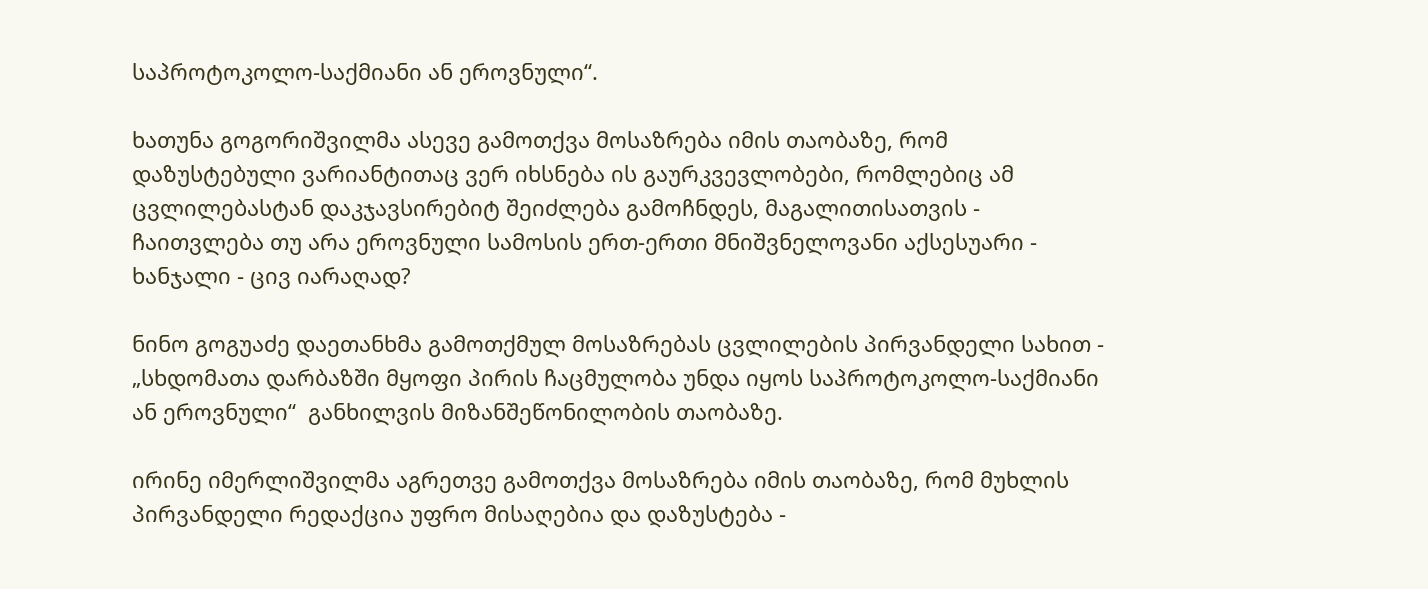საპროტოკოლო-საქმიანი ან ეროვნული“.

ხათუნა გოგორიშვილმა ასევე გამოთქვა მოსაზრება იმის თაობაზე, რომ დაზუსტებული ვარიანტითაც ვერ იხსნება ის გაურკვევლობები, რომლებიც ამ ცვლილებასტან დაკჯავსირებიტ შეიძლება გამოჩნდეს, მაგალითისათვის - ჩაითვლება თუ არა ეროვნული სამოსის ერთ-ერთი მნიშვნელოვანი აქსესუარი - ხანჯალი - ცივ იარაღად?

ნინო გოგუაძე დაეთანხმა გამოთქმულ მოსაზრებას ცვლილების პირვანდელი სახით - „სხდომათა დარბაზში მყოფი პირის ჩაცმულობა უნდა იყოს საპროტოკოლო-საქმიანი ან ეროვნული“  განხილვის მიზანშეწონილობის თაობაზე.

ირინე იმერლიშვილმა აგრეთვე გამოთქვა მოსაზრება იმის თაობაზე, რომ მუხლის პირვანდელი რედაქცია უფრო მისაღებია და დაზუსტება -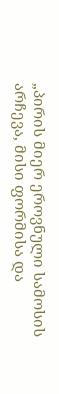„პირის მიერ ეროვნული სამოსის არჩევა, მისი ფორმისა და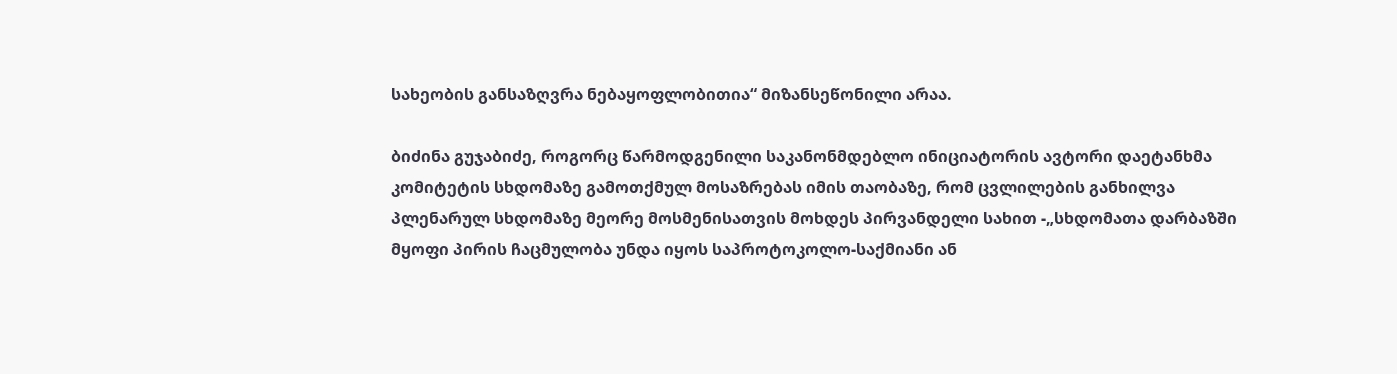სახეობის განსაზღვრა ნებაყოფლობითია“ მიზანსეწონილი არაა.

ბიძინა გუჯაბიძე, როგორც წარმოდგენილი საკანონმდებლო ინიციატორის ავტორი დაეტანხმა კომიტეტის სხდომაზე გამოთქმულ მოსაზრებას იმის თაობაზე, რომ ცვლილების განხილვა პლენარულ სხდომაზე მეორე მოსმენისათვის მოხდეს პირვანდელი სახით -„სხდომათა დარბაზში მყოფი პირის ჩაცმულობა უნდა იყოს საპროტოკოლო-საქმიანი ან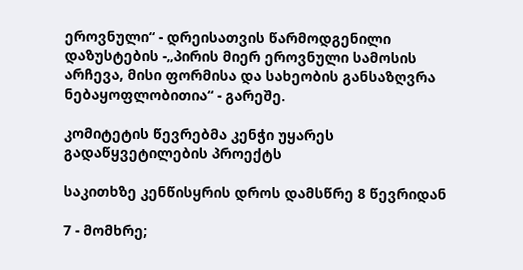ეროვნული“ - დრეისათვის წარმოდგენილი დაზუსტების -„პირის მიერ ეროვნული სამოსის არჩევა, მისი ფორმისა და სახეობის განსაზღვრა ნებაყოფლობითია“ - გარეშე.

კომიტეტის წევრებმა კენჭი უყარეს გადაწყვეტილების პროექტს

საკითხზე კენწისყრის დროს დამსწრე 8 წევრიდან

7 - მომხრე;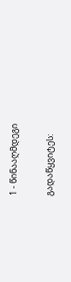1 - წინააღმდეგი

გადაწყვიტეს: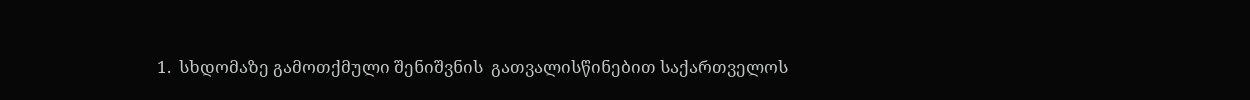1.  სხდომაზე გამოთქმული შენიშვნის  გათვალისწინებით საქართველოს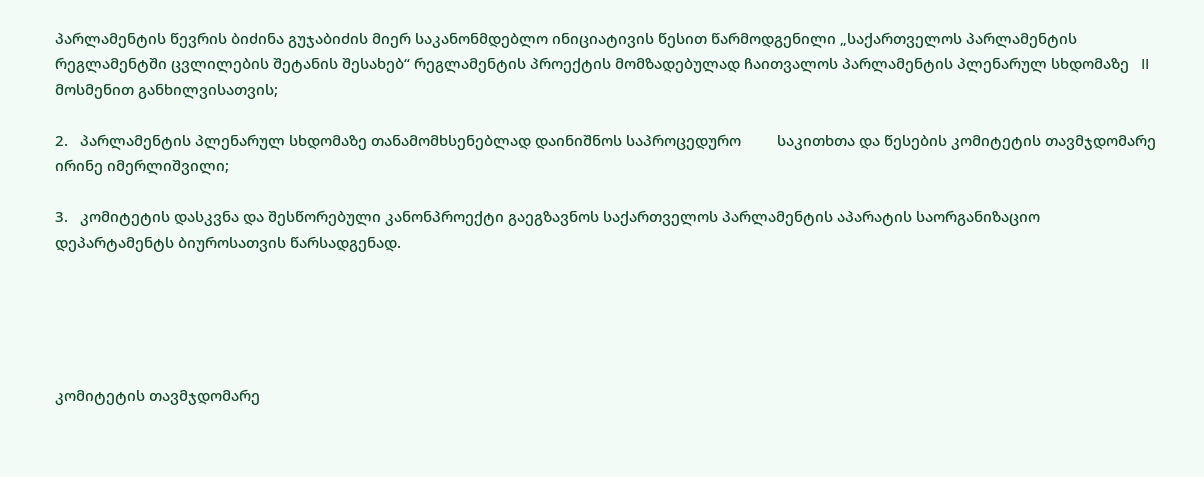პარლამენტის წევრის ბიძინა გუჯაბიძის მიერ საკანონმდებლო ინიციატივის წესით წარმოდგენილი „საქართველოს პარლამენტის რეგლამენტში ცვლილების შეტანის შესახებ“ რეგლამენტის პროექტის მომზადებულად ჩაითვალოს პარლამენტის პლენარულ სხდომაზე   II  მოსმენით განხილვისათვის;

2.   პარლამენტის პლენარულ სხდომაზე თანამომხსენებლად დაინიშნოს საპროცედურო         საკითხთა და წესების კომიტეტის თავმჯდომარე ირინე იმერლიშვილი;

3.   კომიტეტის დასკვნა და შესწორებული კანონპროექტი გაეგზავნოს საქართველოს პარლამენტის აპარატის საორგანიზაციო დეპარტამენტს ბიუროსათვის წარსადგენად.





კომიტეტის თავმჯდომარე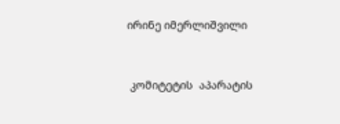ირინე იმერლიშვილი



 კომიტეტის  აპარატის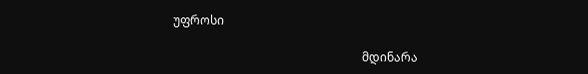უფროსი

                                                               მდინარა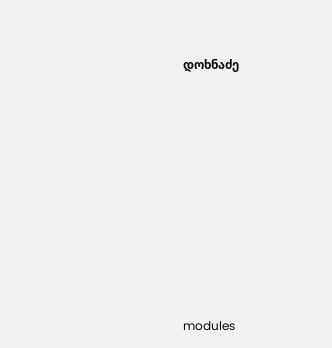დოხნაძე














modules